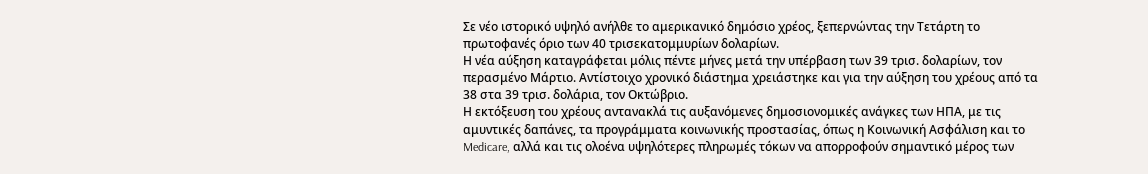Σε νέο ιστορικό υψηλό ανήλθε το αμερικανικό δημόσιο χρέος, ξεπερνώντας την Τετάρτη το πρωτοφανές όριο των 40 τρισεκατομμυρίων δολαρίων.
Η νέα αύξηση καταγράφεται μόλις πέντε μήνες μετά την υπέρβαση των 39 τρισ. δολαρίων, τον περασμένο Μάρτιο. Αντίστοιχο χρονικό διάστημα χρειάστηκε και για την αύξηση του χρέους από τα 38 στα 39 τρισ. δολάρια, τον Οκτώβριο.
Η εκτόξευση του χρέους αντανακλά τις αυξανόμενες δημοσιονομικές ανάγκες των ΗΠΑ, με τις αμυντικές δαπάνες, τα προγράμματα κοινωνικής προστασίας, όπως η Κοινωνική Ασφάλιση και το Medicare, αλλά και τις ολοένα υψηλότερες πληρωμές τόκων να απορροφούν σημαντικό μέρος των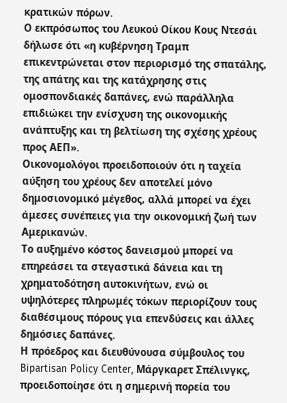κρατικών πόρων.
Ο εκπρόσωπος του Λευκού Οίκου Κους Ντεσάι δήλωσε ότι «η κυβέρνηση Τραμπ επικεντρώνεται στον περιορισμό της σπατάλης, της απάτης και της κατάχρησης στις ομοσπονδιακές δαπάνες, ενώ παράλληλα επιδιώκει την ενίσχυση της οικονομικής ανάπτυξης και τη βελτίωση της σχέσης χρέους προς ΑΕΠ».
Οικονομολόγοι προειδοποιούν ότι η ταχεία αύξηση του χρέους δεν αποτελεί μόνο δημοσιονομικό μέγεθος, αλλά μπορεί να έχει άμεσες συνέπειες για την οικονομική ζωή των Αμερικανών.
Το αυξημένο κόστος δανεισμού μπορεί να επηρεάσει τα στεγαστικά δάνεια και τη χρηματοδότηση αυτοκινήτων, ενώ οι υψηλότερες πληρωμές τόκων περιορίζουν τους διαθέσιμους πόρους για επενδύσεις και άλλες δημόσιες δαπάνες.
Η πρόεδρος και διευθύνουσα σύμβουλος του Bipartisan Policy Center, Μάργκαρετ Σπέλινγκς, προειδοποίησε ότι η σημερινή πορεία του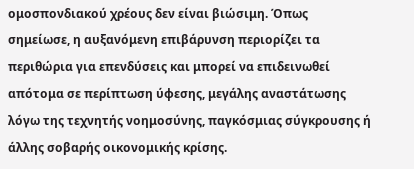ομοσπονδιακού χρέους δεν είναι βιώσιμη. Όπως σημείωσε, η αυξανόμενη επιβάρυνση περιορίζει τα περιθώρια για επενδύσεις και μπορεί να επιδεινωθεί απότομα σε περίπτωση ύφεσης, μεγάλης αναστάτωσης λόγω της τεχνητής νοημοσύνης, παγκόσμιας σύγκρουσης ή άλλης σοβαρής οικονομικής κρίσης.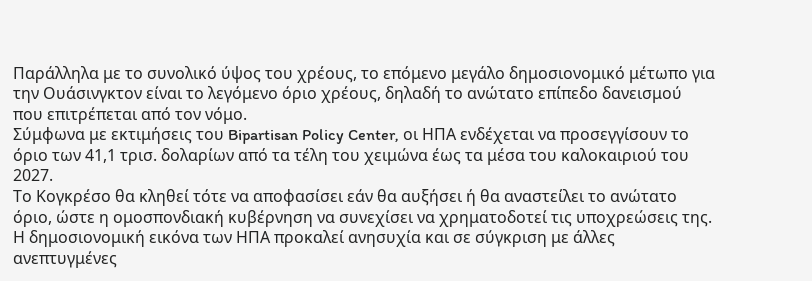Παράλληλα με το συνολικό ύψος του χρέους, το επόμενο μεγάλο δημοσιονομικό μέτωπο για την Ουάσινγκτον είναι το λεγόμενο όριο χρέους, δηλαδή το ανώτατο επίπεδο δανεισμού που επιτρέπεται από τον νόμο.
Σύμφωνα με εκτιμήσεις του Bipartisan Policy Center, οι ΗΠΑ ενδέχεται να προσεγγίσουν το όριο των 41,1 τρισ. δολαρίων από τα τέλη του χειμώνα έως τα μέσα του καλοκαιριού του 2027.
Το Κογκρέσο θα κληθεί τότε να αποφασίσει εάν θα αυξήσει ή θα αναστείλει το ανώτατο όριο, ώστε η ομοσπονδιακή κυβέρνηση να συνεχίσει να χρηματοδοτεί τις υποχρεώσεις της.
Η δημοσιονομική εικόνα των ΗΠΑ προκαλεί ανησυχία και σε σύγκριση με άλλες ανεπτυγμένες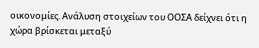οικονομίες. Ανάλυση στοιχείων του ΟΟΣΑ δείχνει ότι η χώρα βρίσκεται μεταξύ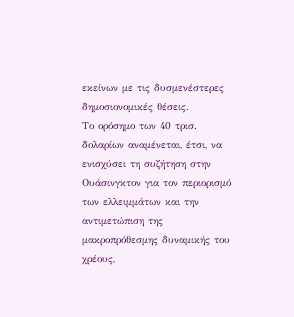εκείνων με τις δυσμενέστερες δημοσιονομικές θέσεις.
Το ορόσημο των 40 τρισ. δολαρίων αναμένεται, έτσι, να ενισχύσει τη συζήτηση στην Ουάσινγκτον για τον περιορισμό των ελλειμμάτων και την αντιμετώπιση της μακροπρόθεσμης δυναμικής του χρέους,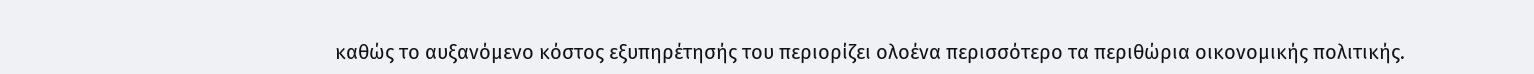καθώς το αυξανόμενο κόστος εξυπηρέτησής του περιορίζει ολοένα περισσότερο τα περιθώρια οικονομικής πολιτικής.